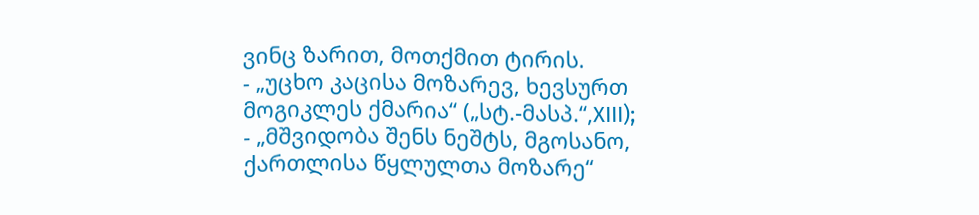ვინც ზარით, მოთქმით ტირის.
- „უცხო კაცისა მოზარევ, ხევსურთ მოგიკლეს ქმარია“ („სტ.-მასპ.“,XIII);
- „მშვიდობა შენს ნეშტს, მგოსანო, ქართლისა წყლულთა მოზარე“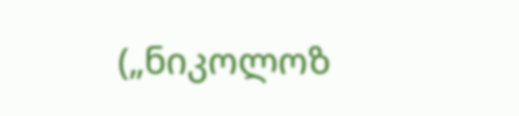(„ნიკოლოზ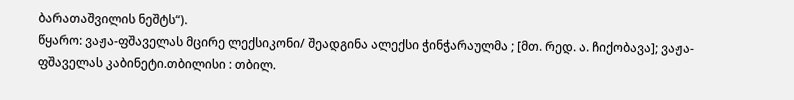ბარათაშვილის ნეშტს“).
წყარო: ვაჟა-ფშაველას მცირე ლექსიკონი/ შეადგინა ალექსი ჭინჭარაულმა ; [მთ. რედ. ა. ჩიქობავა]; ვაჟა-ფშაველას კაბინეტი.თბილისი : თბილ.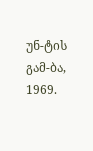უნ-ტის გამ-ბა, 1969.